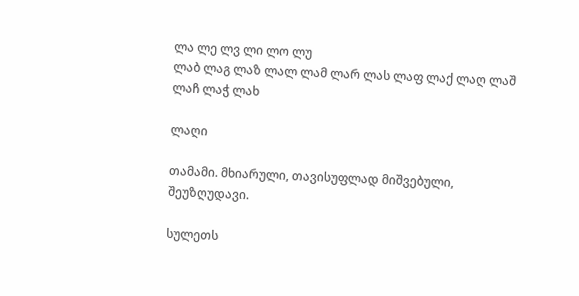ლა ლე ლვ ლი ლო ლუ
ლაბ ლაგ ლაზ ლალ ლამ ლარ ლას ლაფ ლაქ ლაღ ლაშ ლაჩ ლაჭ ლახ

ლაღი

თამამი. მხიარული, თავისუფლად მიშვებული, შეუზღუდავი.

სულეთს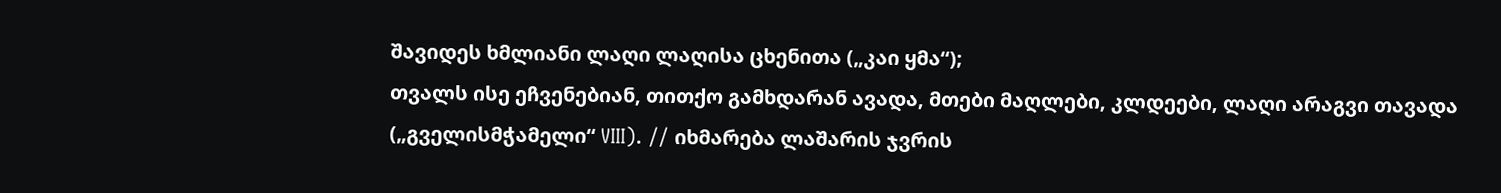შავიდეს ხმლიანი ლაღი ლაღისა ცხენითა („კაი ყმა“);
თვალს ისე ეჩვენებიან, თითქო გამხდარან ავადა, მთები მაღლები, კლდეები, ლაღი არაგვი თავადა („გველისმჭამელი“ VIII). // იხმარება ლაშარის ჯვრის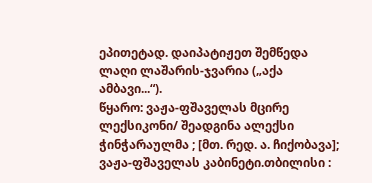ეპითეტად. დაიპატიჟეთ შემწედა ლაღი ლაშარის-ჯვარია („აქა ამბავი...“).
წყარო: ვაჟა-ფშაველას მცირე ლექსიკონი/ შეადგინა ალექსი ჭინჭარაულმა ; [მთ. რედ. ა. ჩიქობავა]; ვაჟა-ფშაველას კაბინეტი.თბილისი :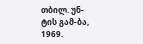თბილ. უნ-ტის გამ-ბა, 1969.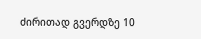ძირითად გვერდზე 10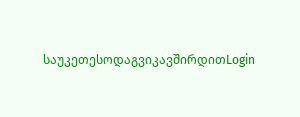საუკეთესოდაგვიკავშირდითLogin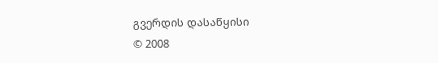გვერდის დასაწყისი
© 2008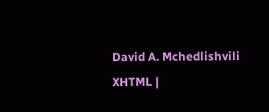David A. Mchedlishvili XHTML |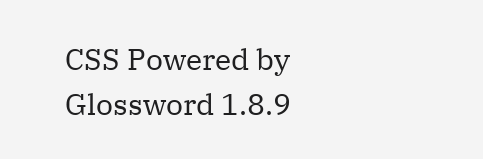CSS Powered by Glossword 1.8.9